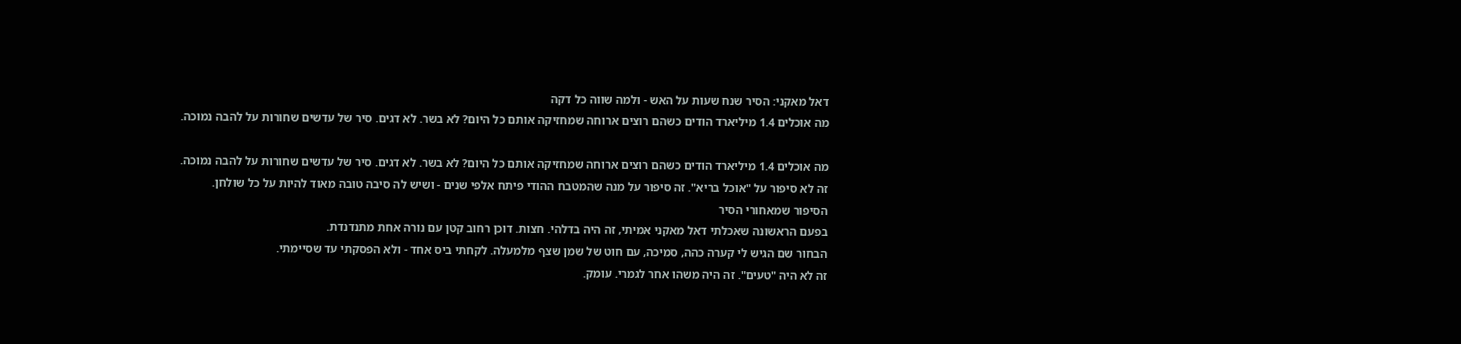דאל מאקני: הסיר שנח שעות על האש - ולמה שווה כל דקה
מה אוכלים 1.4 מיליארד הודים כשהם רוצים ארוחה שמחזיקה אותם כל היום? לא בשר. לא דגים. סיר של עדשים שחורות על להבה נמוכה.

מה אוכלים 1.4 מיליארד הודים כשהם רוצים ארוחה שמחזיקה אותם כל היום? לא בשר. לא דגים. סיר של עדשים שחורות על להבה נמוכה.
זה לא סיפור על "אוכל בריא". זה סיפור על מנה שהמטבח ההודי פיתח אלפי שנים - ושיש לה סיבה טובה מאוד להיות על כל שולחן.
הסיפור שמאחורי הסיר
בפעם הראשונה שאכלתי דאל מאקני אמיתי, זה היה בדלהי. חצות. דוכן רחוב קטן עם נורה אחת מתנדנדת.
הבחור שם הגיש לי קערה כהה, סמיכה, עם חוט של שמן שצף מלמעלה. לקחתי ביס אחד - ולא הפסקתי עד שסיימתי.
זה לא היה "טעים". זה היה משהו אחר לגמרי. עומק.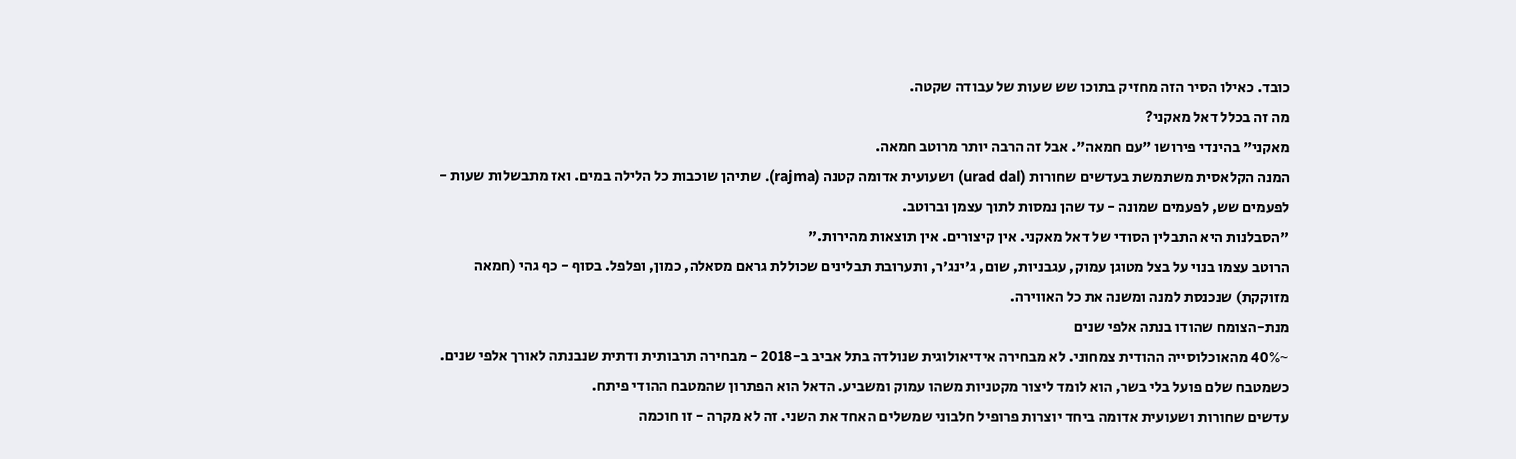כובד. כאילו הסיר הזה מחזיק בתוכו שש שעות של עבודה שקטה.
מה זה בכלל דאל מאקני?
מאקני" בהינדי פירושו "עם חמאה". אבל זה הרבה יותר מרוטב חמאה.
המנה הקלאסית משתמשת בעדשים שחורות (urad dal) ושעועית אדומה קטנה (rajma). שתיהן שוכבות כל הלילה במים. ואז מתבשלות שעות - לפעמים שש, לפעמים שמונה - עד שהן נמסות לתוך עצמן וברוטב.
"הסבלנות היא התבלין הסודי של דאל מאקני. אין קיצורים. אין תוצאות מהירות."
הרוטב עצמו בנוי על בצל מטוגן עמוק, עגבניות, שום, ג'ינג'ר, ותערובת תבלינים שכוללת גראם מסאלה, כמון, ופלפל. בסוף - כף גהי (חמאה מזוקקת) שנכנסת למנה ומשנה את כל האווירה.
מנת-הצומח שהודו בנתה אלפי שנים
~40% מהאוכלוסייה ההודית צמחוני. לא מבחירה אידיאולוגית שנולדה בתל אביב ב-2018 - מבחירה תרבותית ודתית שנבנתה לאורך אלפי שנים.
כשמטבח שלם פועל בלי בשר, הוא לומד ליצור מקטניות משהו עמוק ומשביע. הדאל הוא הפתרון שהמטבח ההודי פיתח.
עדשים שחורות ושעועית אדומה ביחד יוצרות פרופיל חלבוני שמשלים האחד את השני. זה לא מקרה - זו חוכמה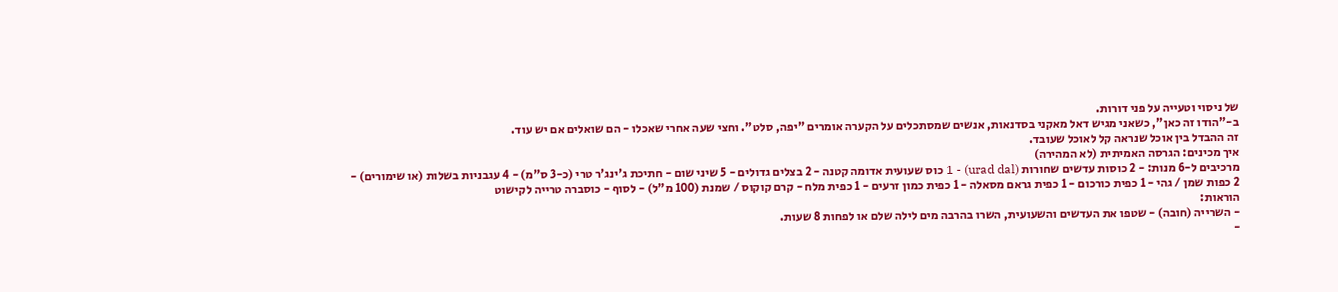של ניסוי וטעייה על פני דורות.
ב-"הודו זה כאן", כשאני מגיש דאל מאקני בסדנאות, אנשים שמסתכלים על הקערה אומרים "יפה, סלט". וחצי שעה אחרי שאכלו - הם שואלים אם יש עוד.
זה ההבדל בין אוכל שנראה קל לאוכל שעובד.
איך מכינים: הגרסה האמיתית (לא המהירה)
מרכיבים ל-6 מנות: - 2 כוסות עדשים שחורות (urad dal) - 1 כוס שעועית אדומה קטנה - 2 בצלים גדולים - 5 שיני שום - חתיכת ג'ינג'ר טרי (כ-3 ס"מ) - 4 עגבניות בשלות (או שימורים) - 2 כפות שמן / גהי - 1 כפית כורכום - 1 כפית גראם מסאלה - 1 כפית כמון זרעים - 1 כפית מלח - קרם קוקוס / שמנת (100 מ"ל) - לסוף - כוסברה טרייה לקישוט
הוראות:
- השרייה (חובה) - שטפו את העדשים והשעועית, השרו בהרבה מים לילה שלם או לפחות 8 שעות.
-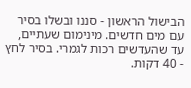הבישול הראשון - סננו ובשלו בסיר עם מים חדשים. מינימום שעתיים, עד שהעדשים רכות לגמרי. בסיר לחץ - 40 דקות.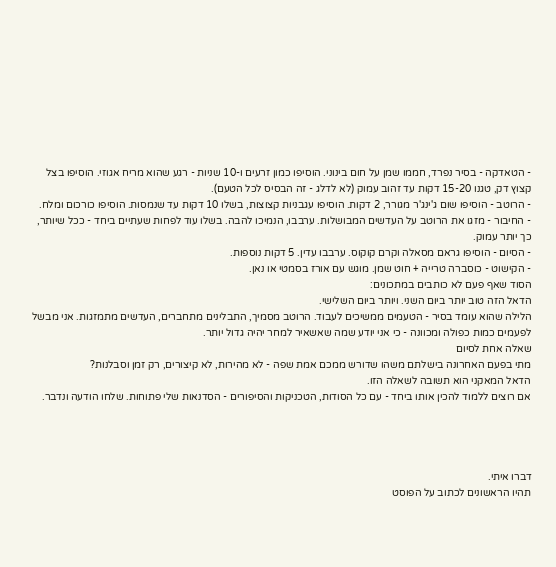- הטאדקה - בסיר נפרד, חממו שמן על חום בינוני. הוסיפו כמון זרעים ו-10 שניות - רגע שהוא מריח אגוזי. הוסיפו בצל קצוץ דק, טגנו 15-20 דקות עד זהוב עמוק (לא לדלג - זה הבסיס לכל הטעם).
- הרוטב - הוסיפו שום ג'ינג'ר מגורר, 2 דקות. הוסיפו עגבניות קצוצות, בשלו 10 דקות עד שנמסות. הוסיפו כורכום ומלח.
- החיבור - מזגו את הרוטב על העדשים המבושלות. ערבבו, הנמיכו להבה. בשלו עוד לפחות שעתיים ביחד - ככל שיותר, כך יותר עמוק.
- הסיום - הוסיפו גראם מסאלה וקרם קוקוס. ערבבו עדין. 5 דקות נוספות.
- הקישוט - כוסברה טרייה + חוט שמן. מוגש עם אורז בסמטי או נאן.
הסוד שאף פעם לא כותבים במתכונים:
הדאל הזה טוב יותר ביום השני. ויותר ביום השלישי.
הלילה שהוא עומד בסיר - הטעמים ממשיכים לעבוד. הרוטב מסמיך, התבלינים מתחברים, העדשים מתמזגות. אני מבשל לפעמים כמות כפולה ומכוונה - כי אני יודע שמה שאשאיר למחר יהיה גדול יותר.
שאלה אחת לסיום
מתי בפעם האחרונה בישלתם משהו שדורש ממכם אמת שפה - לא מהירות, לא קיצורים, רק זמן וסבלנות?
הדאל המאקני הוא תשובה לשאלה הזו.
אם רוצים ללמוד להכין אותו ביחד - עם כל הסודות, הטכניקות והסיפורים - הסדנאות שלי פתוחות. שלחו הודעה ונדבר.




דברו איתי.
תהיו הראשונים לכתוב על הפוסט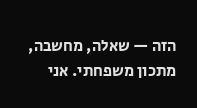הזה — שאלה, מחשבה, מתכון משפחתי. אני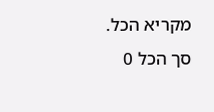מקריא הכל.
סך הכל 0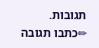תגובות.
✏כתבו תגובה